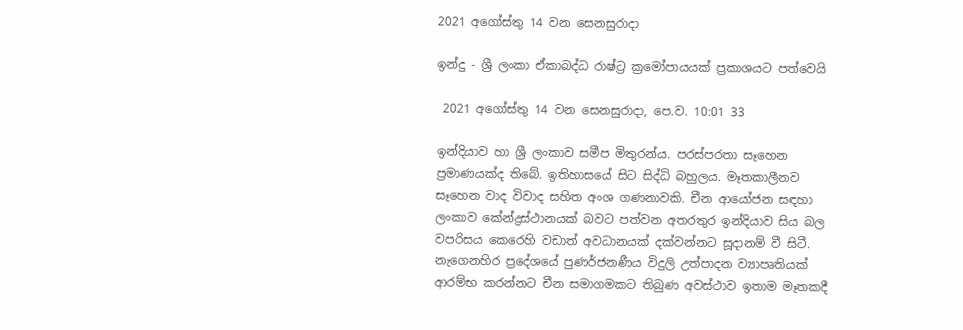2021 අගෝස්තු 14 වන සෙනසුරාදා

ඉන්දු - ශ්‍රී ලංකා ඒකාබද්ධ රාෂ්ට්‍ර ක්‍රමෝපායයක් ප්‍රකාශයට පත්වෙයි

 2021 අගෝස්තු 14 වන සෙනසුරාදා, පෙ.ව. 10:01 33

ඉන්දියාව හා ශ්‍රී ලංකාව සමීප මිතුරන්ය. පරස්පරතා සෑහෙන ප්‍රමාණයක්ද තිබේ. ඉතිහාසයේ සිට සිද්ධි බහුලය. මෑතකාලීනව සෑහෙන වාද විවාද සහිත අංශ ගණනාවකි. චීන ආයෝජන සඳහා ලංකාව කේන්ද්‍රස්ථානයක් බවට පත්වන අතරතුර ඉන්දියාව සිය බල වපරිසය කෙරෙහි වඩාත් අවධානයක් දක්වන්නට සූදානම් වී සිටී. නැගෙනහිර ප්‍රදේශයේ පුණර්ජනණීය විදුලි උත්පාදන ව්‍යාපෘතියක් ආරම්භ කරන්නට චීන සමාගමකට තිබුණ අවස්ථාව ඉතාම මෑතකදී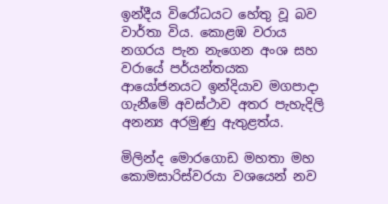ඉන්දීය විරෝධයට හේතු වූ බව වාර්තා විය. කොළඹ වරාය නගරය පැන නැගෙන අංශ සහ වරායේ පර්යන්තයක ආයෝජනයට ඉන්දියාව මගපාදා ගැනීමේ අවස්ථාව අතර පැහැදිලි අනන්‍ය අරමුණු ඇතුළත්ය.

මිලින්ද මොරගොඩ මහතා මහ කොමසාරිස්වරයා වශයෙන් නව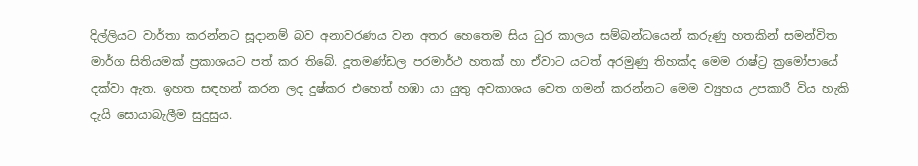දිල්ලියට වාර්තා කරන්නට සූදානම් බව අනාවරණය වන අතර හෙතෙම සිය ධුර කාලය සම්බන්ධයෙන් කරුණු හතකින් සමන්විත මාර්ග සිතියමක් ප්‍රකාශයට පත් කර තිබේ. දූතමණ්ඩල පරමාර්ථ හතක් හා ඒවාට යටත් අරමුණු තිහක්ද මෙම රාෂ්ට්‍ර ක්‍රමෝපායේ දක්වා ඇත. ඉහත සඳහන් කරන ලද දුෂ්කර එහෙත් හඹා යා යුතු අවකාශය වෙත ගමන් කරන්නට මෙම ව්‍යුහය උපකාරී විය හැකි දැයි සොයාබැලීම සුදුසුය.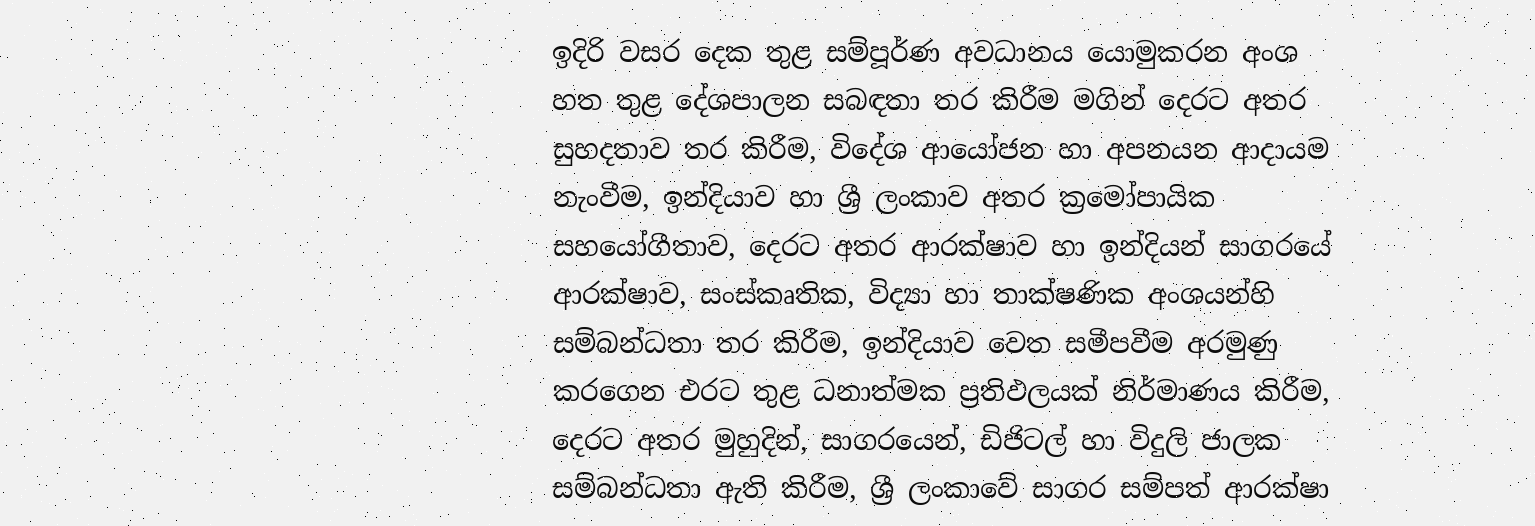ඉදිරි වසර දෙක තුළ සම්පූර්ණ අවධානය යොමුකරන අංශ හත තුළ දේශපාලන සබඳතා තර කිරීම මගින් දෙරට අතර සුහදතාව තර කිරීම, විදේශ ආයෝජන හා අපනයන ආදායම නැංවීම, ඉන්දියාව හා ශ්‍රී ලංකාව අතර ක්‍රමෝපායික සහයෝගීතාව, දෙරට අතර ආරක්ෂාව හා ඉන්දියන් සාගරයේ ආරක්ෂාව, සංස්කෘතික, විද්‍යා හා තාක්ෂණික අංශයන්හි සම්බන්ධතා තර කිරීම, ඉන්දියාව වෙත සමීපවීම අරමුණු කරගෙන එරට තුළ ධනාත්මක ප්‍රතිඵලයක් නිර්මාණය කිරීම, දෙරට අතර මුහුදින්, සාගරයෙන්, ඩිජිටල් හා විදුලි ජාලක සම්බන්ධතා ඇති කිරීම, ශ්‍රී ලංකාවේ සාගර සම්පත් ආරක්ෂා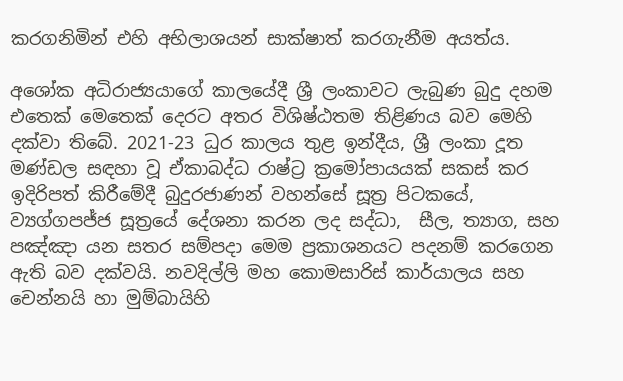කරගනිමින් එහි අභිලාශයන් සාක්ෂාත් කරගැනීම අයත්ය.

අශෝක අධිරාජ්‍යයාගේ කාලයේදී ශ්‍රී ලංකාවට ලැබුණ බුදු දහම එතෙක් මෙතෙක් දෙරට අතර විශිෂ්ඨතම තිළිණය බව මෙහි දක්වා තිබේ. 2021-23 ධුර කාලය තුළ ඉන්දීය, ශ්‍රී ලංකා දූත මණ්ඩල සඳහා වූ ඒකාබද්ධ රාෂ්ට්‍ර ක්‍රමෝපායයක් සකස් කර ඉදිරිපත් කිරීමේදී බුදුරජාණන් වහන්සේ සූත්‍ර පිටකයේ, ව්‍යග්ගපජ්ජ සූත්‍රයේ දේශනා කරන ලද සද්ධා,  සීල, ත්‍යාග, සහ පඤ්ඤා යන සතර සම්පදා මෙම ප්‍රකාශනයට පදනම් කරගෙන ඇති බව දක්වයි. නවදිල්ලි මහ කොමසාරිස් කාර්යාලය සහ චෙන්නයි හා මුම්බායිහි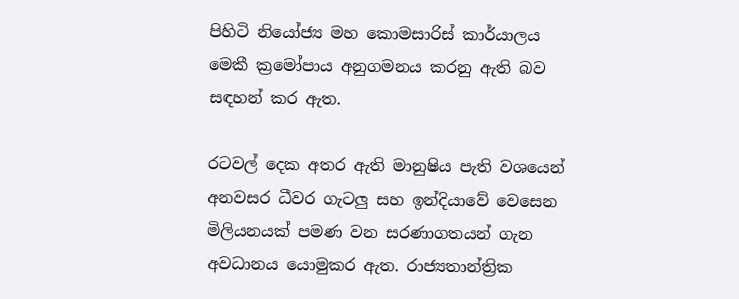පිහිටි නියෝජ්‍ය මහ කොමසාරිස් කාර්යාලය මෙකී ක්‍රමෝපාය අනුගමනය කරනු ඇති බව සඳහන් කර ඇත.

රටවල් දෙක අතර ඇති මානුෂිය පැති වශයෙන් අනවසර ධීවර ගැටලු සහ ඉන්දියාවේ වෙසෙන මිලියනයක් පමණ වන සරණාගතයන් ගැන අවධානය යොමුකර ඇත. රාජ්‍යතාන්ත්‍රික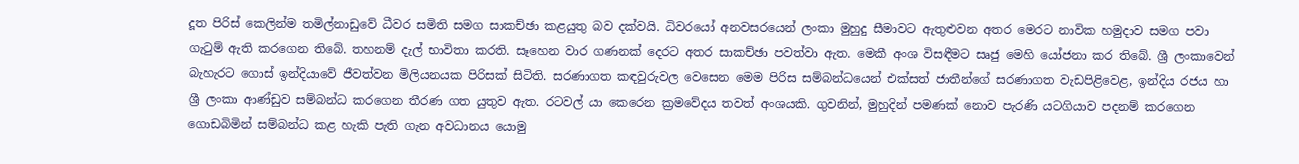දූත පිරිස් කෙලින්ම තමිල්නාඩුවේ ධීවර සමිති සමග සාකච්ඡා කළයුතු බව දක්වයි. ධිවරයෝ අනවසරයෙන් ලංකා මුහුදු සීමාවට ඇතුළුවන අතර මෙරට නාවික හමුදාව සමග පවා ගැටුම් ඇති කරගෙන තිබේ. තහනම් දැල් භාවිතා කරති. සෑහෙන වාර ගණනක් දෙරට අතර සාකච්ඡා පවත්වා ඇත. මෙකී අංශ විසඳීමට සෘජු මෙහි යෝජනා කර තිබේ. ශ්‍රී ලංකාවෙන් බැහැරට ගොස් ඉන්දියාවේ ජීවත්වන මිලියනයක පිරිසක් සිටිති. සරණාගත කඳවුරුවල වෙසෙන මෙම පිරිස සම්බන්ධයෙන් එක්සත් ජාතීන්ගේ සරණාගත වැඩපිළිවෙළ, ඉන්දිය රජය හා ශ්‍රී ලංකා ආණ්ඩුව සම්බන්ධ කරගෙන තීරණ ගත යුතුව ඇත. රටවල් යා කෙරෙන ක්‍රමවේදය තවත් අංශයකි. ගුවනින්, මුහුදින් පමණක් නොව පැරණි යටගියාව පදනම් කරගෙන ගොඩබිමින් සම්බන්ධ කළ හැකි පැති ගැන අවධානය යොමු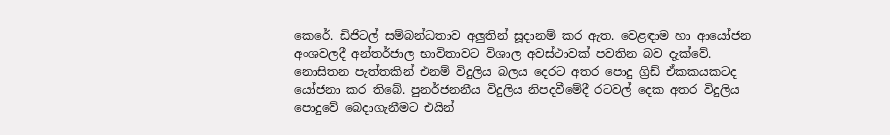කෙරේ. ඩිජිටල් සම්බන්ධතාව අලුතින් සූදානම් කර ඇත. වෙළඳාම හා ආයෝජන අංශවලදී අන්තර්ජාල භාවිතාවට විශාල අවස්ථාවක් පවතින බව දැක්වේ. නොසිතන පැත්තකින් එනම් විදුලිය බලය දෙරට අතර පොදු ග්‍රිඩ් ඒකකයකටද යෝජනා කර තිබේ. පුනර්ජනනීය විදුලිය නිපදවීමේදී රටවල් දෙක අතර විදුලිය පොදුවේ බෙදාගැනීමට එයින්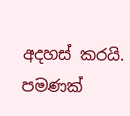අදහස් කරයි.   පමණක්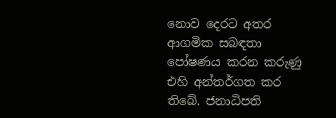නොව දෙරට අතර ආගමික සබඳතා පෝෂණය කරන කරුණු එහි අන්තර්ගත කර තිබේ. ජනාධිපති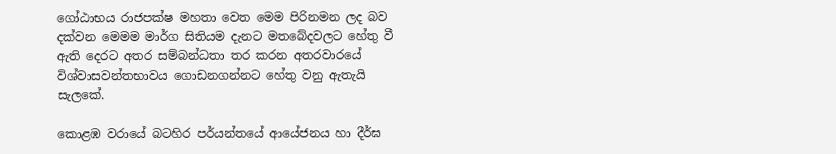ගෝඨාභය රාජපක්ෂ මහතා වෙත මෙම පිරිනමන ලද බව දක්වන මෙමම මාර්ග සිතියම දැනට මතබේදවලට හේතු වී ඇති දෙරට අතර සම්බන්ධතා තර කරන අතරවාරයේ විශ්වාසවන්තභාවය ගොඩනගන්නට හේතු වනු ඇතැයි සැලකේ.

කොළඹ වරායේ බටහිර පර්යන්තයේ ආයේජනය හා දීර්ඝ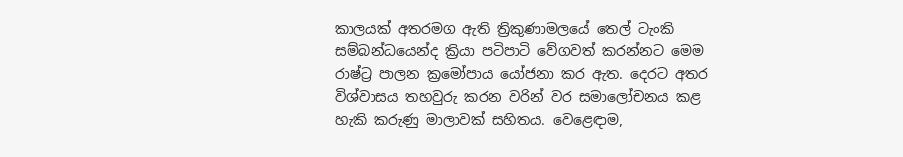කාලයක් අතරමග ඇති ත්‍රිකුණාමලයේ තෙල් ටැංකි සම්බන්ධයෙන්ද ක්‍රියා පටිපාටි වේගවත් කරන්නට මෙම රාෂ්ට්‍ර පාලන ක්‍රමෝපාය යෝජනා කර ඇත. දෙරට අතර විශ්වාසය තහවුරු කරන වරින් වර සමාලෝචනය කළ හැකි කරුණු මාලාවක් සහිතය. වෙළෙඳාම,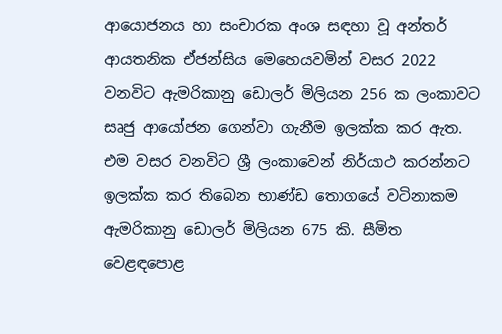ආයොජනය හා සංචාරක අංශ සඳහා වූ අන්තර් ආයතනික ඒජන්සිය මෙහෙයවමින් වසර 2022 වනවිට ඇමරිකානු ඩොලර් මිලියන 256 ක ලංකාවට සෘජු ආයෝජන ගෙන්වා ගැනීම ඉලක්ක කර ඇත. එම වසර වනවිට ශ්‍රී ලංකාවෙන් නිර්යාථ කරන්නට ඉලක්ක කර තිබෙන භාණ්ඩ තොගයේ වටිනාකම ඇමරිකානු ඩොලර් මිලියන 675 කි. සීමිත වෙළඳපොළ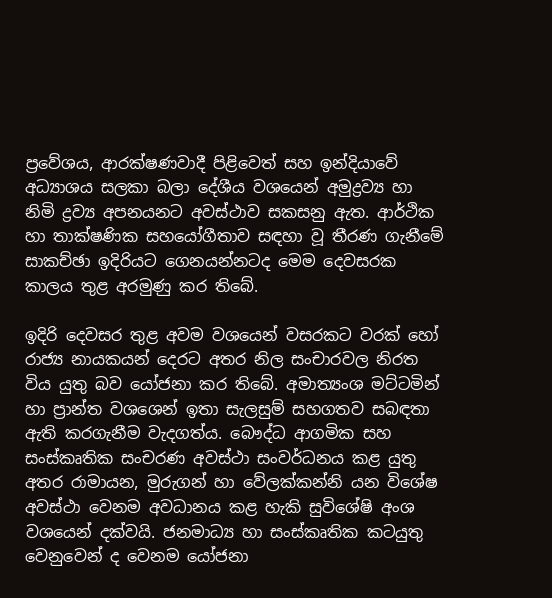ප්‍රවේශය, ආරක්ෂණවාදී පිළිවෙත් සහ ඉන්දියාවේ අධ්‍යාශය සලකා බලා දේශීය වශයෙන් අමුද්‍රව්‍ය හා නිමි ද්‍රව්‍ය අපනයනට අවස්ථාව සකසනු ඇත. ආර්ථික හා තාක්ෂණික සහයෝගීතාව සඳහා වූ තීරණ ගැනීමේ සාකච්ඡා ඉදිරියට ගෙනයන්නටද මෙම දෙවසරක කාලය තුළ අරමුණු කර තිබේ.

ඉදිරි දෙවසර තුළ අවම වශයෙන් වසරකට වරක් හෝ රාජ්‍ය නායකයන් දෙරට අතර නිල සංචාරවල නිරත විය යුතු බව යෝජනා කර තිබේ. අමාත්‍යංශ මට්ටමින් හා ප්‍රාන්ත වශශෙන් ඉතා සැලසුම් සහගතව සබඳතා ඇති කරගැනීම වැදගත්ය. බෞද්ධ ආගමික සහ සංස්කෘතික සංචරණ අවස්ථා සංවර්ධනය කළ යුතු අතර රාමායන, මුරුගන් හා වේලක්කන්නි යන විශේෂ අවස්ථා වෙනම අවධානය කළ හැකි සුවිශේෂි අංශ වශයෙන් දක්වයි. ජනමාධ්‍ය හා සංස්කෘතික කටයුතු වෙනුවෙන් ද වෙනම යෝජනා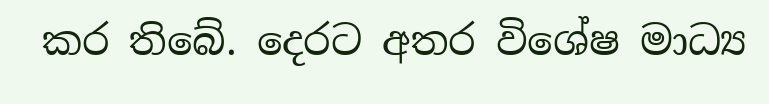කර තිබේ. දෙරට අතර විශේෂ මාධ්‍ය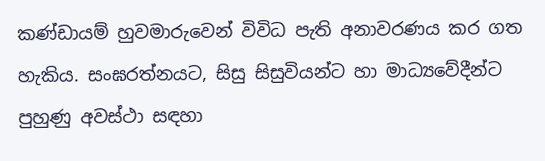කණ්ඩායම් හුවමාරුවෙන් විවිධ පැති අනාවරණය කර ගත හැකිය. සංඝරත්නයට, සිසු සිසුවියන්ට හා මාධ්‍යවේදීන්ට පුහුණු අවස්ථා සඳහා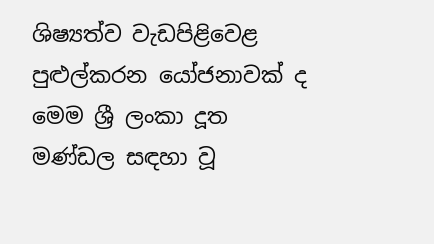ශිෂ්‍යත්ව වැඩපිළිවෙළ පුළුල්කරන යෝජනාවක් ද මෙම ශ්‍රී ලංකා දූත මණ්ඩල සඳහා වූ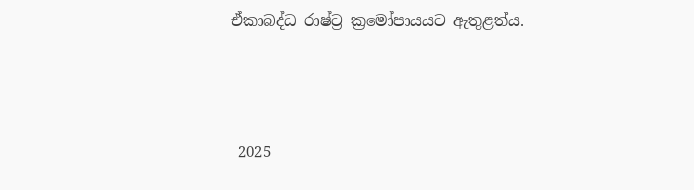ඒකාබද්ධ රාෂ්ට්‍ර ක්‍රමෝපායයට ඇතුළත්ය.



 2025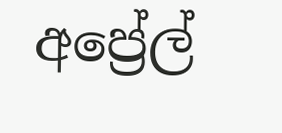අප්‍රේල්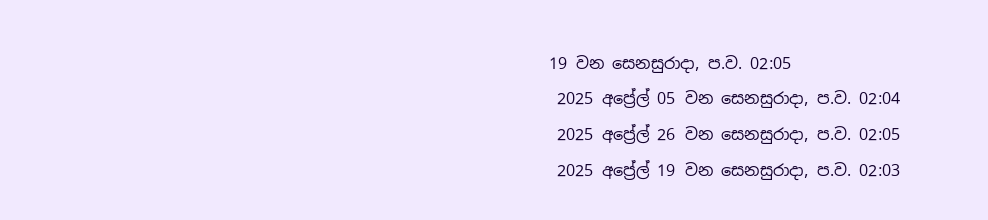19 වන සෙනසුරාදා, ප.ව. 02:05
 2025 අප්‍රේල් 05 වන සෙනසුරාදා, ප.ව. 02:04
 2025 අප්‍රේල් 26 වන සෙනසුරාදා, ප.ව. 02:05
 2025 අප්‍රේල් 19 වන සෙනසුරාදා, ප.ව. 02:03